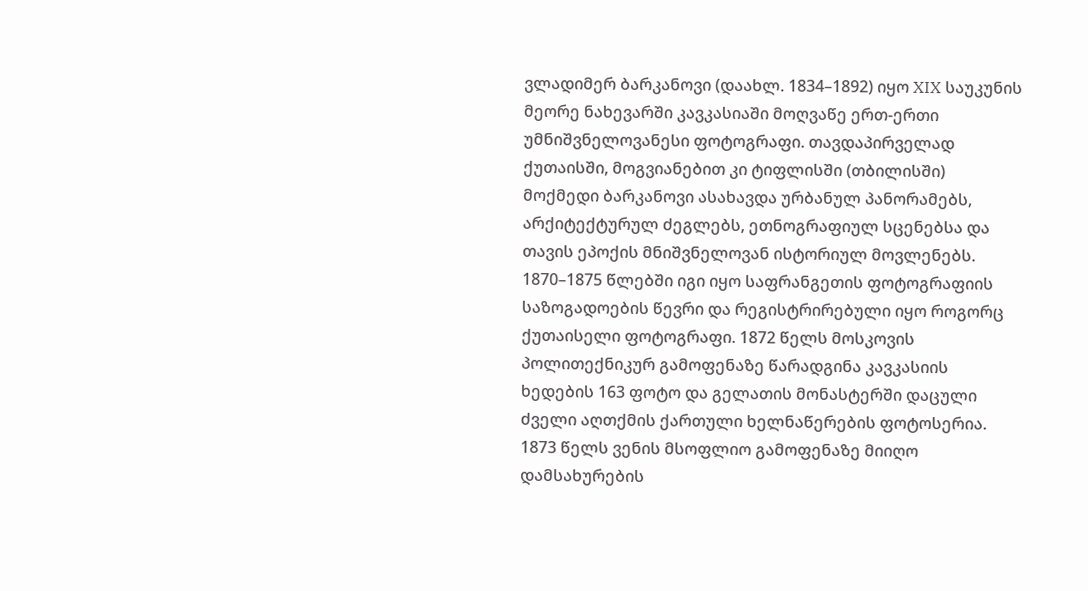ვლადიმერ ბარკანოვი (დაახლ. 1834–1892) იყო XIX საუკუნის მეორე ნახევარში კავკასიაში მოღვაწე ერთ-ერთი უმნიშვნელოვანესი ფოტოგრაფი. თავდაპირველად ქუთაისში, მოგვიანებით კი ტიფლისში (თბილისში) მოქმედი ბარკანოვი ასახავდა ურბანულ პანორამებს, არქიტექტურულ ძეგლებს, ეთნოგრაფიულ სცენებსა და თავის ეპოქის მნიშვნელოვან ისტორიულ მოვლენებს.
1870–1875 წლებში იგი იყო საფრანგეთის ფოტოგრაფიის საზოგადოების წევრი და რეგისტრირებული იყო როგორც ქუთაისელი ფოტოგრაფი. 1872 წელს მოსკოვის პოლითექნიკურ გამოფენაზე წარადგინა კავკასიის ხედების 163 ფოტო და გელათის მონასტერში დაცული ძველი აღთქმის ქართული ხელნაწერების ფოტოსერია. 1873 წელს ვენის მსოფლიო გამოფენაზე მიიღო დამსახურების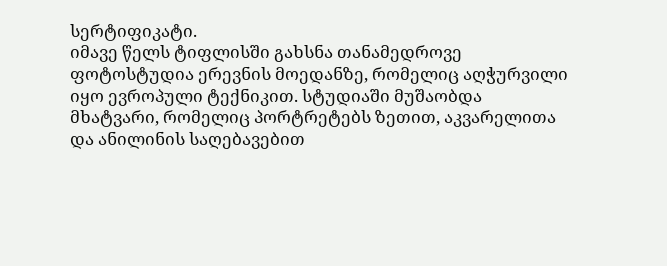სერტიფიკატი.
იმავე წელს ტიფლისში გახსნა თანამედროვე ფოტოსტუდია ერევნის მოედანზე, რომელიც აღჭურვილი იყო ევროპული ტექნიკით. სტუდიაში მუშაობდა მხატვარი, რომელიც პორტრეტებს ზეთით, აკვარელითა და ანილინის საღებავებით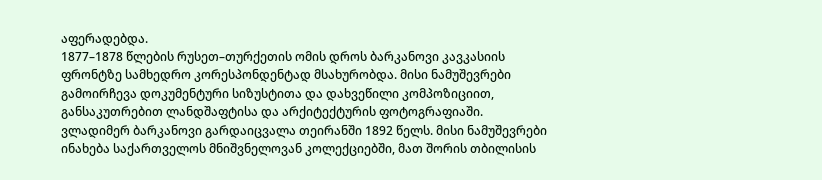აფერადებდა.
1877–1878 წლების რუსეთ–თურქეთის ომის დროს ბარკანოვი კავკასიის ფრონტზე სამხედრო კორესპონდენტად მსახურობდა. მისი ნამუშევრები გამოირჩევა დოკუმენტური სიზუსტითა და დახვეწილი კომპოზიციით, განსაკუთრებით ლანდშაფტისა და არქიტექტურის ფოტოგრაფიაში.
ვლადიმერ ბარკანოვი გარდაიცვალა თეირანში 1892 წელს. მისი ნამუშევრები ინახება საქართველოს მნიშვნელოვან კოლექციებში, მათ შორის თბილისის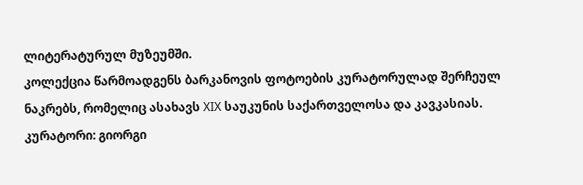ლიტერატურულ მუზეუმში.
კოლექცია წარმოადგენს ბარკანოვის ფოტოების კურატორულად შერჩეულ ნაკრებს, რომელიც ასახავს XIX საუკუნის საქართველოსა და კავკასიას.
კურატორი: გიორგი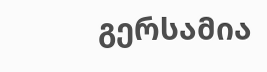გერსამია